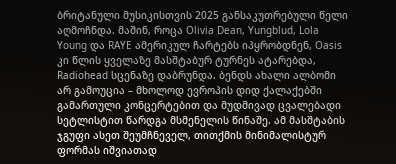ბრიტანული მუსიკისთვის 2025 განსაკუთრებული წელი აღმოჩნდა. მაშინ, როცა Olivia Dean, Yungblud, Lola Young და RAYE ამერიკულ ჩარტებს იპყრობდნენ, Oasis კი წლის ყველაზე მასშტაბურ ტურნეს ატარებდა, Radiohead სცენაზე დაბრუნდა. ბენდს ახალი ალბომი არ გამოუცია – მხოლოდ ევროპის დიდ ქალაქებში გამართული კონცერტებით და მუდმივად ცვალებადი სეტლისტით წარდგა მსმენელის წინაშე. ამ მასშტაბის ჯგუფი ასეთ შეუმჩნეველ, თითქმის მინიმალისტურ ფორმას იშვიათად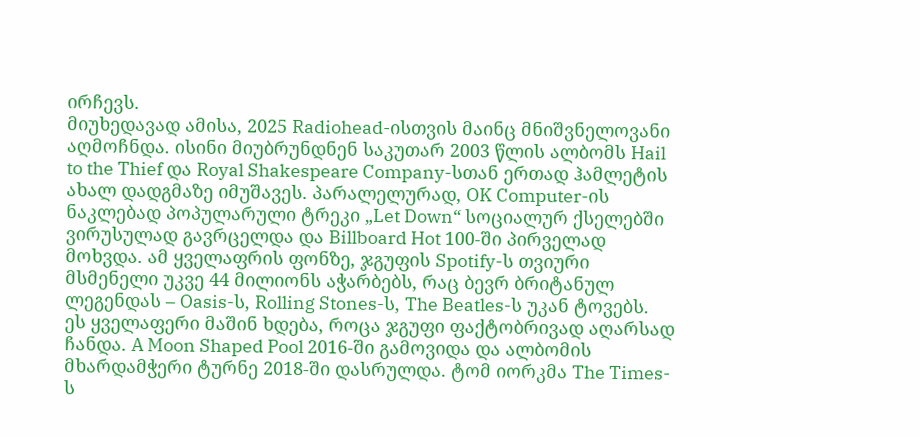ირჩევს.
მიუხედავად ამისა, 2025 Radiohead-ისთვის მაინც მნიშვნელოვანი აღმოჩნდა. ისინი მიუბრუნდნენ საკუთარ 2003 წლის ალბომს Hail to the Thief და Royal Shakespeare Company-სთან ერთად ჰამლეტის ახალ დადგმაზე იმუშავეს. პარალელურად, OK Computer-ის ნაკლებად პოპულარული ტრეკი „Let Down“ სოციალურ ქსელებში ვირუსულად გავრცელდა და Billboard Hot 100-ში პირველად მოხვდა. ამ ყველაფრის ფონზე, ჯგუფის Spotify-ს თვიური მსმენელი უკვე 44 მილიონს აჭარბებს, რაც ბევრ ბრიტანულ ლეგენდას – Oasis-ს, Rolling Stones-ს, The Beatles-ს უკან ტოვებს.
ეს ყველაფერი მაშინ ხდება, როცა ჯგუფი ფაქტობრივად აღარსად ჩანდა. A Moon Shaped Pool 2016-ში გამოვიდა და ალბომის მხარდამჭერი ტურნე 2018-ში დასრულდა. ტომ იორკმა The Times-ს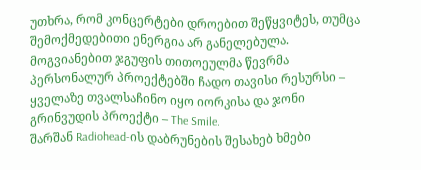უთხრა, რომ კონცერტები დროებით შეწყვიტეს, თუმცა შემოქმედებითი ენერგია არ განელებულა. მოგვიანებით ჯგუფის თითოეულმა წევრმა პერსონალურ პროექტებში ჩადო თავისი რესურსი – ყველაზე თვალსაჩინო იყო იორკისა და ჯონი გრინვუდის პროექტი – The Smile.
შარშან Radiohead-ის დაბრუნების შესახებ ხმები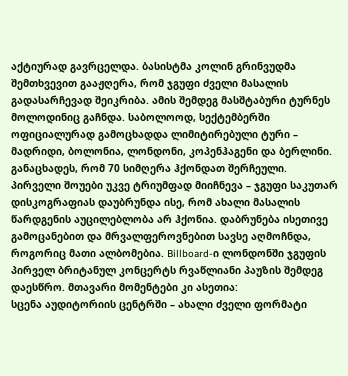აქტიურად გავრცელდა. ბასისტმა კოლინ გრინვუდმა შემთხვევით გააჟღერა, რომ ჯგუფი ძველი მასალის გადასარჩევად შეიკრიბა. ამის შემდეგ მასშტაბური ტურნეს მოლოდინიც გაჩნდა. საბოლოოდ, სექტემბერში ოფიციალურად გამოცხადდა ლიმიტირებული ტური – მადრიდი, ბოლონია, ლონდონი, კოპენჰაგენი და ბერლინი. განაცხადეს, რომ 70 სიმღერა ჰქონდათ შერჩეული.
პირველი შოუები უკვე ტრიუმფად მიიჩნევა – ჯგუფი საკუთარ დისკოგრაფიას დაუბრუნდა ისე, რომ ახალი მასალის წარდგენის აუცილებლობა არ ჰქონია. დაბრუნება ისეთივე გამოცანებით და მრვალფეროვნებით სავსე აღმოჩნდა, როგორიც მათი ალბომებია. Billboard-ი ლონდონში ჯგუფის პირველ ბრიტანულ კონცერტს რვაწლიანი პაუზის შემდეგ დაესწრო. მთავარი მომენტები კი ასეთია:
სცენა აუდიტორიის ცენტრში – ახალი ძველი ფორმატი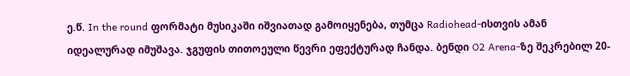ე.წ. In the round ფორმატი მუსიკაში იშვიათად გამოიყენება, თუმცა Radiohead-ისთვის ამან იდეალურად იმუშავა. ჯგუფის თითოეული წევრი ეფექტურად ჩანდა. ბენდი O2 Arena-ზე შეკრებილ 20-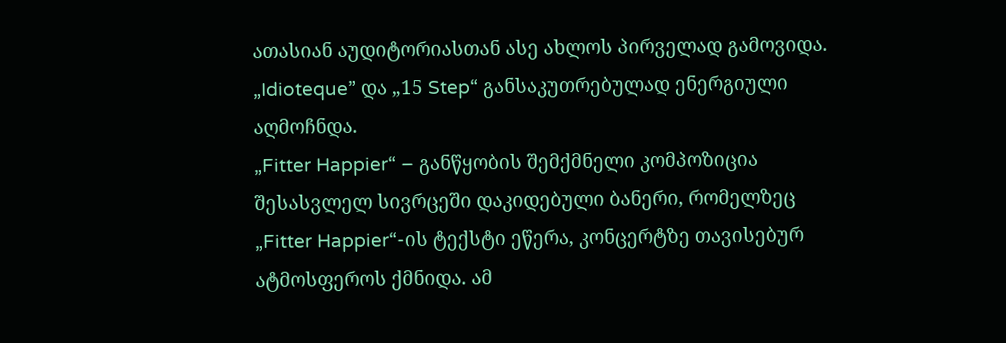ათასიან აუდიტორიასთან ასე ახლოს პირველად გამოვიდა. „Idioteque” და „15 Step“ განსაკუთრებულად ენერგიული აღმოჩნდა.
„Fitter Happier“ – განწყობის შემქმნელი კომპოზიცია
შესასვლელ სივრცეში დაკიდებული ბანერი, რომელზეც „Fitter Happier“-ის ტექსტი ეწერა, კონცერტზე თავისებურ ატმოსფეროს ქმნიდა. ამ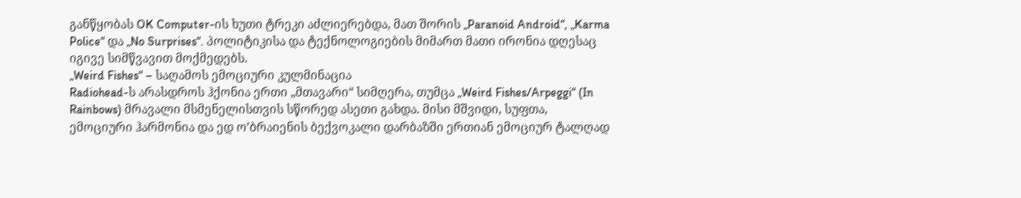განწყობას OK Computer-ის ხუთი ტრეკი აძლიერებდა, მათ შორის „Paranoid Android“, „Karma Police“ და „No Surprises“. პოლიტიკისა და ტექნოლოგიების მიმართ მათი ირონია დღესაც იგივე სიმწვავით მოქმედებს.
„Weird Fishes“ – საღამოს ემოციური კულმინაცია
Radiohead-ს არასდროს ჰქონია ერთი „მთავარი“ სიმღერა, თუმცა „Weird Fishes/Arpeggi“ (In Rainbows) მრავალი მსმენელისთვის სწორედ ასეთი გახდა. მისი მშვიდი, სუფთა, ემოციური ჰარმონია და ედ ო’ბრაიენის ბექვოკალი დარბაზში ერთიან ემოციურ ტალღად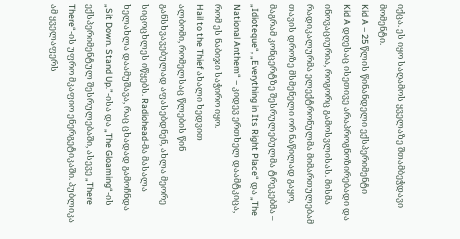იქცა. ეს იყო საღამოს ყველაზე შთამბეჭდავი მომენტი.
Kid A – 25 წლის წინანდელი ექსპერიმენტი
Kid A დღესაც ისეთივე არაპროგნოზირებადი და ინოვაციურია, როგორც გამოსვლისას. მისმა რადიკალურმა ელექტრონულმა მიმართულებამ თავის დროზე მსმენელი ორ ნაწილად გაყო, მაგრამ კონცერტზე შესრულებულმა ტრეკებმა – „Idioteque“, „Everything in Its Right Place“ და „The National Anthem“ – კიდევ ერთხელ დაამტკიცა, რომ ეს ნაბიჯი საჭირო იყო.
Hail to the Thief ახალი ხედვით
ალბომი, რომელსაც წლების წინ განსხვავებულად აფასებდნენ, ახლა მეორე სიცოცხლეს იწყებს. Radiohead-მა მასალა ხელახლა დაამუშავა, რაც ცხადად გამოჩნდა „Sit Down. Stand Up.”-ისა და „The Gloaming“-ის ექსპერიმენტულ შესრულებაში, ასევე „There There“-ის უფრო მკაფიო ენერგეტიკაში. პუბლიკა ამ ყველაფერს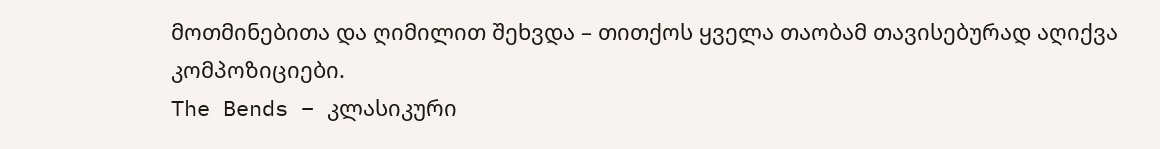მოთმინებითა და ღიმილით შეხვდა – თითქოს ყველა თაობამ თავისებურად აღიქვა კომპოზიციები.
The Bends – კლასიკური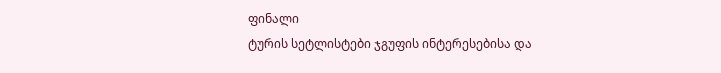ფინალი
ტურის სეტლისტები ჯგუფის ინტერესებისა და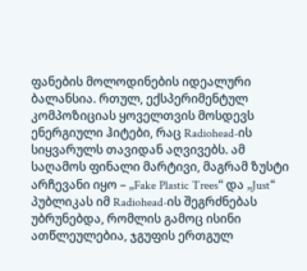ფანების მოლოდინების იდეალური ბალანსია. რთულ, ექსპერიმენტულ კომპოზიციას ყოველთვის მოსდევს ენერგიული ჰიტები, რაც Radiohead-ის სიყვარულს თავიდან აღვივებს. ამ საღამოს ფინალი მარტივი, მაგრამ ზუსტი არჩევანი იყო – „Fake Plastic Trees“ და „Just“ პუბლიკას იმ Radiohead-ის შეგრძნებას უბრუნებდა, რომლის გამოც ისინი ათწლეულებია, ჯგუფის ერთგულ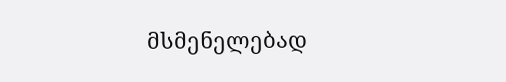მსმენელებად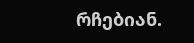რჩებიან.